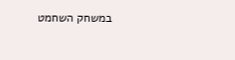במשחק השחמט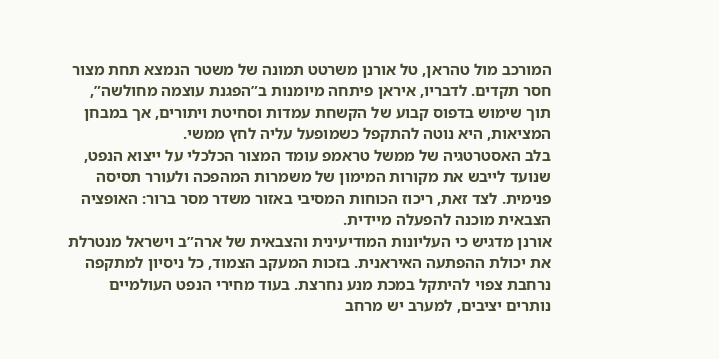המורכב מול טהראן, טל אורנן משרטט תמונה של משטר הנמצא תחת מצור חסר תקדים. לדבריו, איראן פיתחה מיומנות ב”הפגנת עוצמה מחולשה”, תוך שימוש בדפוס קבוע של הקשחת עמדות וסחיטת ויתורים, אך במבחן המציאות, היא נוטה להתקפל כשמופעל עליה לחץ ממשי.
בלב האסטרטגיה של ממשל טראמפ עומד המצור הכלכלי על ייצוא הנפט, שנועד לייבש את מקורות המימון של משמרות המהפכה ולעורר תסיסה פנימית. לצד זאת, ריכוז הכוחות המסיבי באזור משדר מסר ברור: האופציה הצבאית מוכנה להפעלה מיידית.
אורנן מדגיש כי העליונות המודיעינית והצבאית של ארה”ב וישראל מנטרלת את יכולת ההפתעה האיראנית. בזכות המעקב הצמוד, כל ניסיון למתקפה נרחבת צפוי להיתקל במכת מנע נחרצת. בעוד מחירי הנפט העולמיים נותרים יציבים, למערב יש מרחב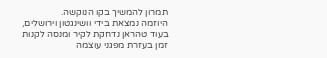תמרון להמשיך בקו הנוקשה.
היוזמה נמצאת בידי וושינגטון וירושלים, בעוד טהראן נדחקת לקיר ומנסה לקנות זמן בעזרת מפגני עוצמה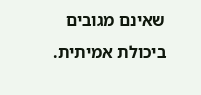שאינם מגובים ביכולת אמיתית.